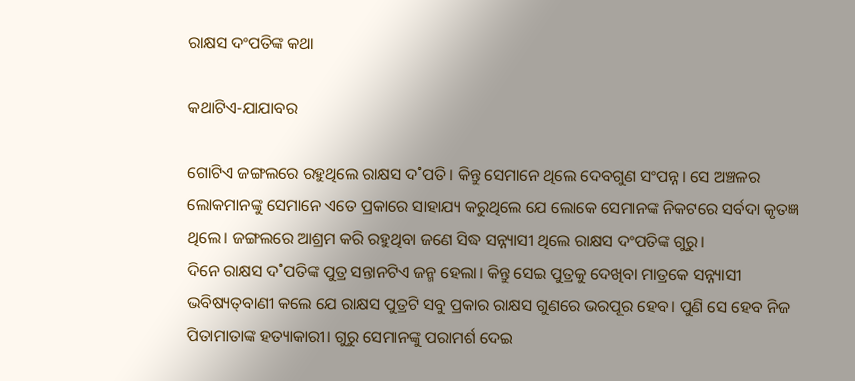ରାକ୍ଷସ ଦଂପତିଙ୍କ କଥା

କଥାଟିଏ-ଯାଯାବର

ଗୋଟିଏ ଜଙ୍ଗଲରେ ରହୁଥିଲେ ରାକ୍ଷସ ଦ˚ପତି। କିନ୍ତୁ ସେମାନେ ଥିଲେ ଦେବଗୁଣ ସଂପନ୍ନ। ସେ ଅଞ୍ଚଳର ଲୋକମାନଙ୍କୁ ସେମାନେ ଏତେ ପ୍ରକାରେ ସାହାଯ୍ୟ କରୁଥିଲେ ଯେ ଲୋକେ ସେମାନଙ୍କ ନିକଟରେ ସର୍ବଦା କୃତଜ୍ଞ ଥିଲେ। ଜଙ୍ଗଲରେ ଆଶ୍ରମ କରି ରହୁଥିବା ଜଣେ ସିଦ୍ଧ ସନ୍ନ୍ୟାସୀ ଥିଲେ ରାକ୍ଷସ ଦଂପତିଙ୍କ ଗୁରୁ।
ଦିନେ ରାକ୍ଷସ ଦ˚ପତିଙ୍କ ପୁତ୍ର ସନ୍ତାନଟିଏ ଜନ୍ମ ହେଲା। କିନ୍ତୁ ସେଇ ପୁତ୍ରକୁ ଦେଖିବା ମାତ୍ରକେ ସନ୍ନ୍ୟାସୀ ଭବିଷ୍ୟତ୍‌ବାଣୀ କଲେ ଯେ ରାକ୍ଷସ ପୁତ୍ରଟି ସବୁ ପ୍ରକାର ରାକ୍ଷସ ଗୁଣରେ ଭରପୂର ହେବ। ପୁଣି ସେ ହେବ ନିଜ ପିତାମାତାଙ୍କ ହତ୍ୟାକାରୀ। ଗୁରୁ ସେମାନଙ୍କୁ ପରାମର୍ଶ ଦେଇ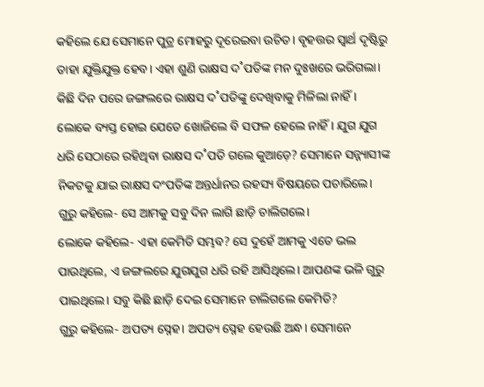କହିଲେ ଯେ ସେମାନେ ପୁତ୍ର ମୋହରୁ ଦୂରେଇବା ଉଚିତ। ବୃହତ୍ତର ସ୍ବାର୍ଥ ଦୃଷ୍ଟିରୁ ତାହା ଯୁକ୍ତିଯୁକ୍ତ ହେବ। ଏହା ଶୁଣି ରାକ୍ଷସ ଦ˚ପତିଙ୍କ ମନ ଦୁଃଖରେ ଭରିଗଲା।
କିଛି ଦିନ ପରେ ଜଙ୍ଗଲରେ ରାକ୍ଷସ ଦ˚ପତିଙ୍କୁ ଦେଖିବାକୁ ମିଳିଲା ନାହିଁ। ଲୋକେ ବ୍ୟସ୍ତ ହୋଇ ଯେତେ ଖୋଜିଲେ ବି ସଫଳ ହେଲେ ନାହିଁ। ଯୁଗ ଯୁଗ ଧରି ସେଠାରେ ରହିଥିବା ରାକ୍ଷସ ଦ˚ପତି ଗଲେ କୁଆଡ଼େ? ସେମାନେ ସନ୍ନ୍ୟାସୀଙ୍କ ନିକଟକୁ ଯାଇ ରାକ୍ଷସ ଦଂପତିଙ୍କ ଅନ୍ତର୍ଧାନର ରହସ୍ୟ ବିଷୟରେ ପଚାରିଲେ।
ଗୁରୁ କହିଲେ- ସେ ଆମକୁ ସବୁ ଦିନ ଲାଗି ଛାଡ଼ି ଚାଲିଗଲେ।
ଲୋକେ କହିଲେ- ଏହା କେମିତି ସମ୍ଭବ? ସେ ଦୁହେଁ ଆମକୁ ଏତେ ଭଲ ପାଉଥିଲେ, ଏ ଜଙ୍ଗଲରେ ଯୁଗଯୁଗ ଧରି ରହି ଆସିଥିଲେ। ଆପଣଙ୍କ ଭଳି ଗୁରୁ ପାଇଥିଲେ। ସବୁ କିଛି ଛାଡ଼ି ଦେଇ ସେମାନେ ଚାଲିଗଲେ କେମିତି?
ଗୁରୁ କହିଲେ- ଅପତ୍ୟ ସ୍ନେହ। ଅପତ୍ୟ ସ୍ନେହ ହେଉଛି ଅନ୍ଧ। ସେମାନେ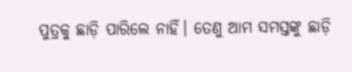ପୁତ୍ରକୁ ଛାଡ଼ି ପାରିଲେ ନାହିଁ। ତେଣୁ ଆମ ସମସ୍ତଙ୍କୁ ଛାଡ଼ି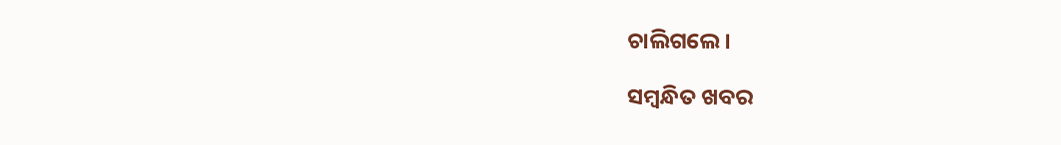ଚାଲିଗଲେ।

ସମ୍ବନ୍ଧିତ ଖବର